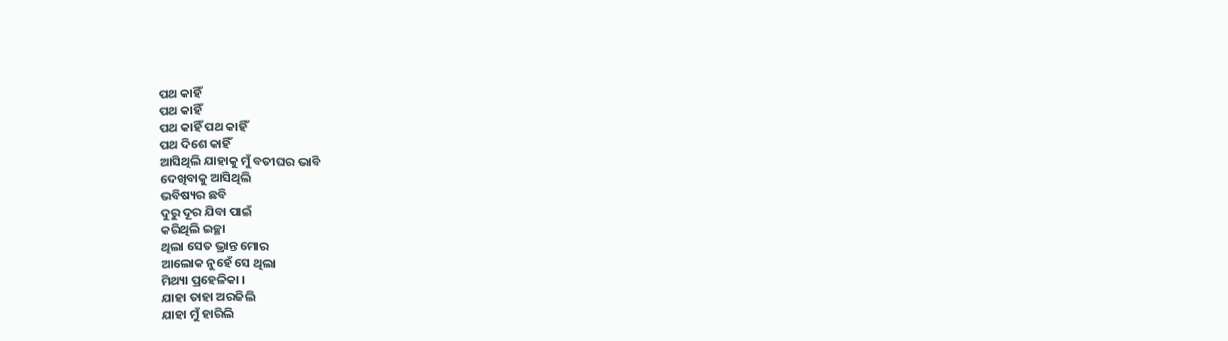ପଥ କାହିଁ
ପଥ କାହିଁ
ପଥ କାହିଁ ପଥ କାହିଁ
ପଥ ଦିଶେ କାହିଁ
ଆସିଥିଲି ଯାହାକୁ ମୁଁ ବତୀଘର ଭାବି
ଦେଖିବାକୁ ଆସିଥିଲି
ଭବିଷ୍ୟର ଛବି
ଦୁରୁ ଦୂର ଯିବା ପାଇଁ
କରିଥିଲି ଇଚ୍ଛା
ଥିଲା ସେତ ଭ୍ରାନ୍ତ ମୋର
ଆଲୋକ ନୁହେଁ ସେ ଥିଲା
ମିଥ୍ୟା ପ୍ରହେଳିକା ।
ଯାହା ତାହା ଅରଜିଲି
ଯାହା ମୁଁ ହାରିଲି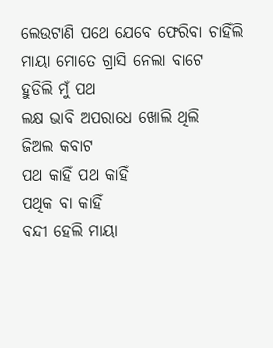ଲେଉଟାଣି ପଥେ ଯେବେ ଫେରିବା ଚାହିଁଲି
ମାୟା ମୋତେ ଗ୍ରାସି ନେଲା ବାଟେ
ହୁଡିଲି ମୁଁ ପଥ
ଲକ୍ଷ ଭାବି ଅପରାଧେ ଖୋଲି ଥିଲି
ଜିଅଲ କବାଟ
ପଥ କାହିଁ ପଥ କାହିଁ
ପଥିକ ବା କାହିଁ
ବନ୍ଦୀ ହେଲି ମାୟା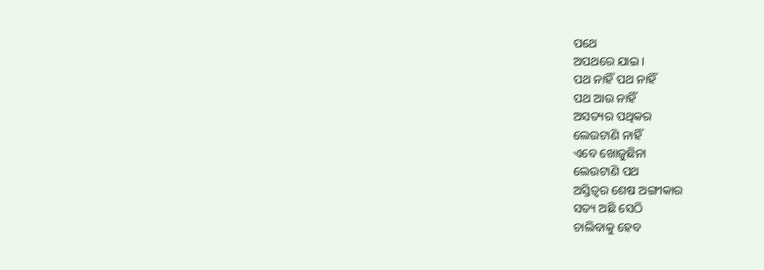ପଥେ
ଅପଥରେ ଯାଇ ।
ପଥ ନାହିଁ ପଥ ନାହିଁ
ପଥ ଆଉ ନାହିଁ
ଅସତ୍ୟର ପଥିକର
ଲେଉଟାଣି ନାହିଁ
ଏବେ ଖୋଜୁଛିନା
ଲେଉଟାଣି ପଥ
ଅସ୍ତିତ୍ଵର ଶେଷ ଅଙ୍ଗୀକାର
ସତ୍ୟ ଅଛି ସେଠି
ଚାଲିବାକୁ ହେବ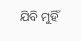ଯିବି ମୁହିଁ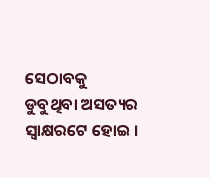ସେଠାବକୁ
ଡୁବୁଥିବା ଅସତ୍ୟର ସ୍ଵାକ୍ଷରଟେ ହୋଇ ।